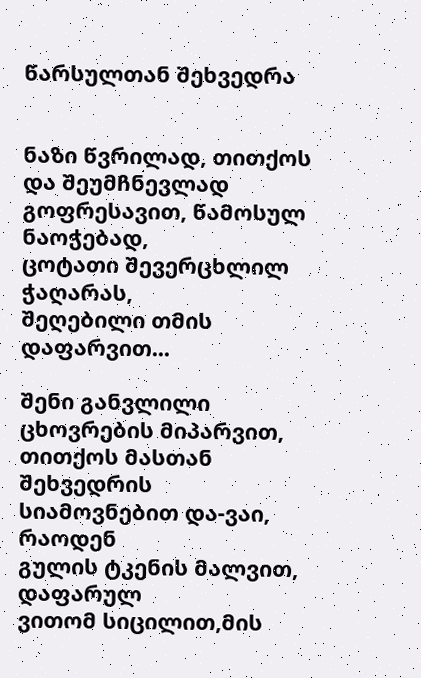წარსულთან შეხვედრა


ნაზი წვრილად, თითქოს და შეუმჩნევლად
გოფრესავით, წამოსულ ნაოჭებად,
ცოტათი შევერცხლილ ჭაღარას,
შეღებილი თმის დაფარვით...

შენი განვლილი ცხოვრების მიპარვით,
თითქოს მასთან შეხვედრის
სიამოვნებით და-ვაი, რაოდენ
გულის ტკენის მალვით, დაფარულ
ვითომ სიცილით,მის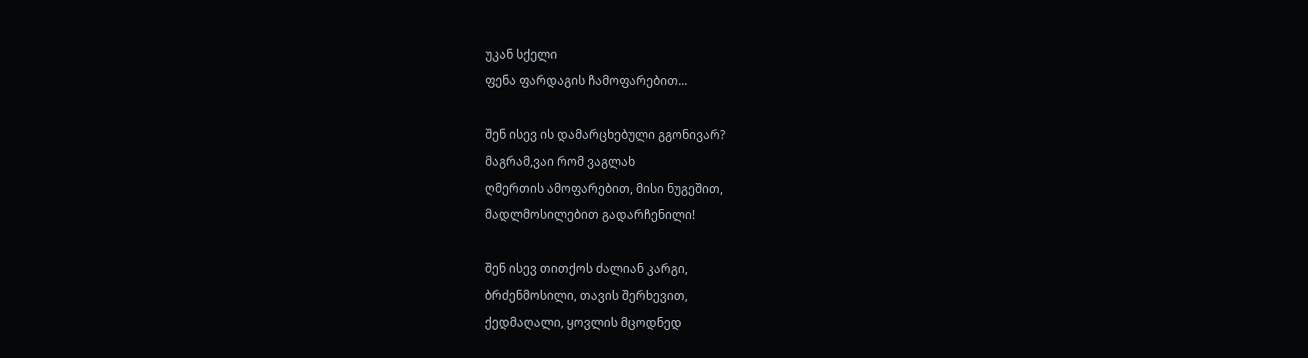უკან სქელი
ფენა ფარდაგის ჩამოფარებით...

შენ ისევ ის დამარცხებული გგონივარ?
მაგრამ,ვაი რომ ვაგლახ
ღმერთის ამოფარებით, მისი ნუგეშით,
მადლმოსილებით გადარჩენილი!

შენ ისევ თითქოს ძალიან კარგი,
ბრძენმოსილი, თავის შერხევით,
ქედმაღალი, ყოვლის მცოდნედ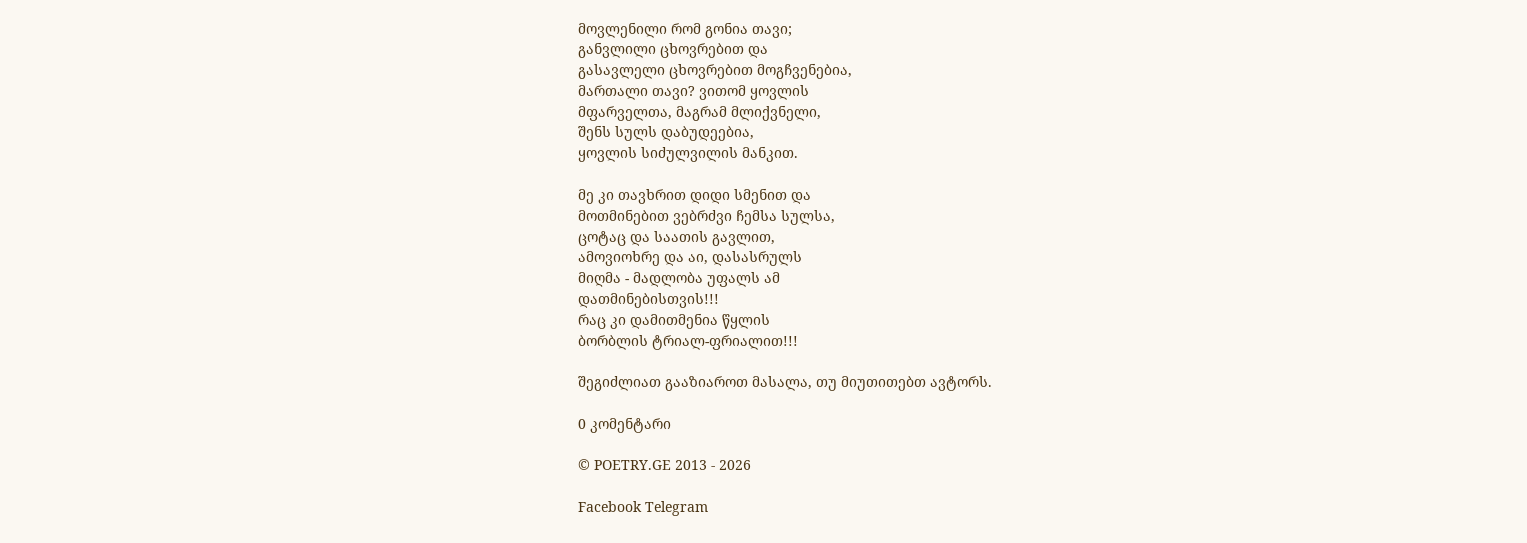მოვლენილი რომ გონია თავი;
განვლილი ცხოვრებით და
გასავლელი ცხოვრებით მოგჩვენებია,
მართალი თავი? ვითომ ყოვლის
მფარველთა, მაგრამ მლიქვნელი,
შენს სულს დაბუდეებია,
ყოვლის სიძულვილის მანკით.

მე კი თავხრით დიდი სმენით და
მოთმინებით ვებრძვი ჩემსა სულსა,
ცოტაც და საათის გავლით,
ამოვიოხრე და აი, დასასრულს
მიღმა - მადლობა უფალს ამ
დათმინებისთვის!!!
რაც კი დამითმენია წყლის
ბორბლის ტრიალ-ფრიალით!!!

შეგიძლიათ გააზიაროთ მასალა, თუ მიუთითებთ ავტორს.

0 კომენტარი

© POETRY.GE 2013 - 2026

Facebook Telegram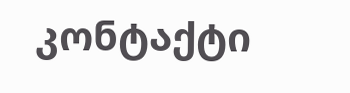კონტაქტი